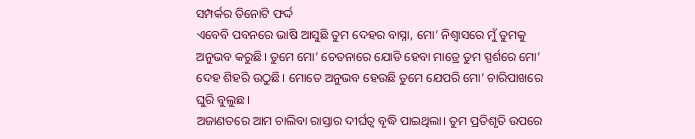ସମ୍ପର୍କର ତିନୋଟି ଫର୍ଦ୍ଦ
ଏବେବି ପବନରେ ଭାଷି ଆସୁଛି ତୁମ ଦେହର ବାସ୍ନା, ମୋ’ ନିଶ୍ୱାସରେ ମୁଁ ତୁମକୁ ଅନୁଭବ କରୁଛି। ତୁମେ ମୋ’ ଚେତନାରେ ଯୋଡି ହେବା ମାତ୍ରେ ତୁମ ସ୍ପର୍ଶରେ ମୋ’ ଦେହ ଶିହରି ଉଠୁଛି। ମୋତେ ଅନୁଭବ ହେଉଛି ତୁମେ ଯେପରି ମୋ’ ଚାରିପାଖରେ ଘୁରି ବୁଲୁଛ।
ଅଜାଣତରେ ଆମ ଚାଲିବା ରାସ୍ତାର ଦୀର୍ଘତ୍ୱ ବୃଦ୍ଧି ପାଇଥିଲା। ତୁମ ପ୍ରତିଶୃତି ଉପରେ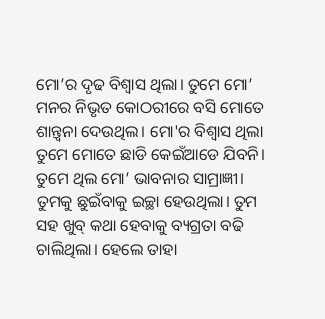ମୋ’ର ଦୃଢ ବିଶ୍ୱାସ ଥିଲା। ତୁମେ ମୋ’ ମନର ନିଭୃତ କୋଠରୀରେ ବସି ମୋତେ ଶାନ୍ତ୍ୱନା ଦେଉଥିଲ। ମୋ'ର ବିଶ୍ୱାସ ଥିଲା ତୁମେ ମୋତେ ଛାଡି କେଇଁଆଡେ ଯିବନି। ତୁମେ ଥିଲ ମୋ’ ଭାବନାର ସାମ୍ରାଜ୍ଞୀ। ତୁମକୁ ଛୁଇଁବାକୁ ଇଚ୍ଛା ହେଉଥିଲା। ତୁମ ସହ ଖୁବ୍ କଥା ହେବାକୁ ବ୍ୟଗ୍ରତା ବଢି ଚାଲିଥିଲା। ହେଲେ ତାହା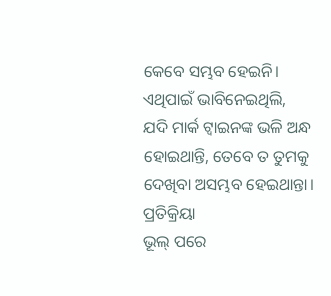କେବେ ସମ୍ଭବ ହେଇନି। ଏଥିପାଇଁ ଭାବିନେଇଥିଲି, ଯଦି ମାର୍କ ଟ୍ୱାଇନଙ୍କ ଭଳି ଅନ୍ଧ ହୋଇଥାନ୍ତି, ତେବେ ତ ତୁମକୁ ଦେଖିବା ଅସମ୍ଭବ ହେଇଥାନ୍ତା।
ପ୍ରତିକ୍ରିୟା
ଭୂଲ୍ ପରେ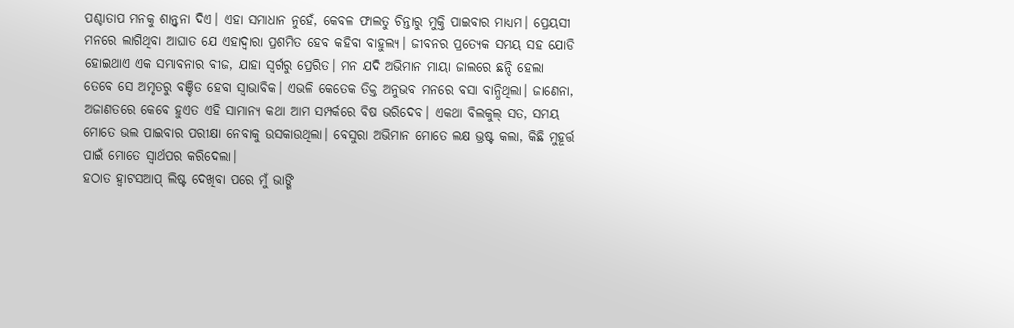ପଶ୍ଚାତାପ ମନକୁ ଶାନ୍ତ୍ୱନା ଦିଏ। ଏହା ସମାଧାନ ନୁହେଁ, କେବଳ ଫାଲତୁ ଚିନ୍ତାରୁ ମୁକ୍ତି ପାଇବାର ମାଧ୍ୟମ। ପ୍ରେୟସୀ ମନରେ ଲାଗିଥିବା ଆଘାତ ଯେ ଏହାଦ୍ୱାରା ପ୍ରଶମିତ ହେବ କହିବା ବାହୁଲ୍ୟ। ଜୀବନର ପ୍ରତ୍ୟେକ ସମୟ ସହ ଯୋଡି ହୋଇଥାଏ ଏକ ସମ୍ଭାବନାର ବୀଜ, ଯାହା ସ୍ୱର୍ଗରୁ ପ୍ରେରିତ। ମନ ଯଦି ଅଭିମାନ ମାୟା ଜାଲରେ ଛନ୍ଦି ହେଲା ତେବେ ସେ ଅମୃତରୁ ବଞ୍ଚିତ ହେବା ସ୍ୱାଭାବିକ। ଏଭଳି କେତେକ ତିକ୍ତ ଅନୁଭବ ମନରେ ବସା ବାନ୍ଧିଥିଲା। ଜାଣେନା, ଅଜାଣତରେ କେବେ ହୁଏତ ଏହି ସାମାନ୍ୟ କଥା ଆମ ସମ୍ପର୍କରେ ବିଷ ଭରିଦେବ। ଏକଥା ବିଲକୁଲ୍ ସତ, ସମୟ ମୋତେ ଭଲ ପାଇବାର ପରୀକ୍ଷା ନେବାକୁ ଉସକାଉଥିଲା। ବେସୁରା ଅଭିମାନ ମୋତେ ଲକ୍ଷ ଭ୍ରଷ୍ଟ କଲା, କିଛି ମୁହୂର୍ତ୍ତ ପାଇଁ ମୋତେ ସ୍ୱାର୍ଥପର କରିଦେଲା।
ହଠାତ ହ୍ୱାଟସଆପ୍ ଲିଷ୍ଟ ଦେଖିବା ପରେ ମୁଁ ଭାଙ୍ଗି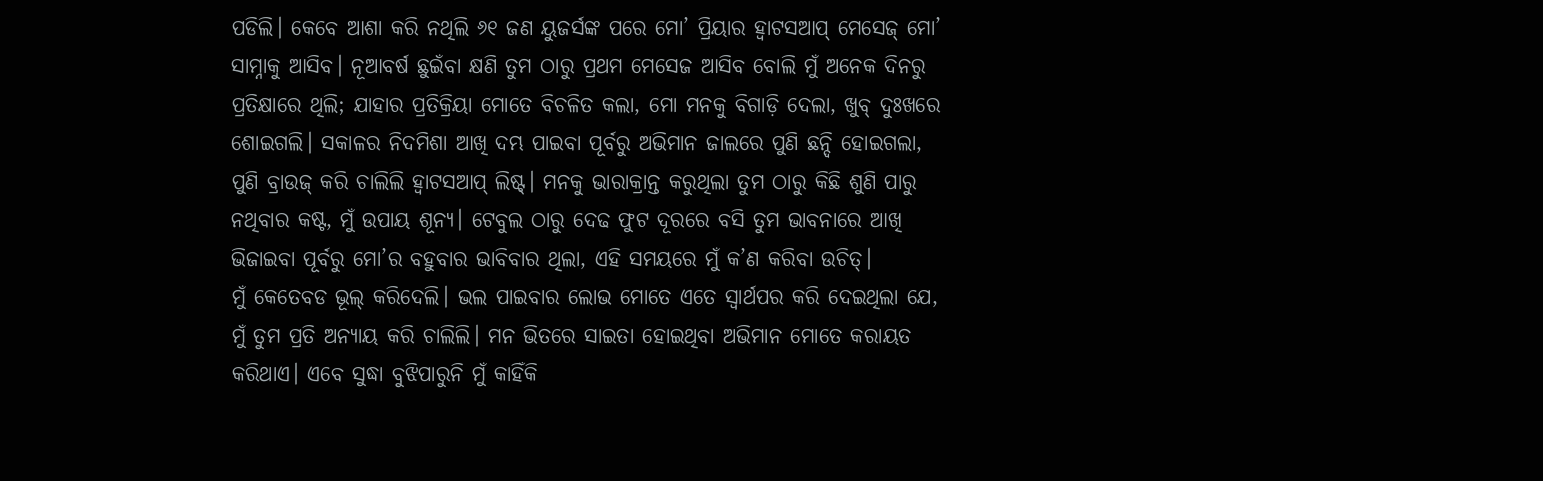ପଡିଲି। କେବେ ଆଶା କରି ନଥିଲି ୬୧ ଜଣ ୟୁଜର୍ସଙ୍କ ପରେ ମୋ’ ପ୍ରିୟାର ହ୍ୱାଟସଆପ୍ ମେସେଜ୍ ମୋ’ ସାମ୍ନାକୁ ଆସିବ। ନୂଆବର୍ଷ ଛୁଇଁବା କ୍ଷଣି ତୁମ ଠାରୁ ପ୍ରଥମ ମେସେଜ ଆସିବ ବୋଲି ମୁଁ ଅନେକ ଦିନରୁ ପ୍ରତିକ୍ଷାରେ ଥିଲି; ଯାହାର ପ୍ରତିକ୍ରିୟା ମୋତେ ବିଚଳିତ କଲା, ମୋ ମନକୁ ବିଗାଡ଼ି ଦେଲା, ଖୁବ୍ ଦୁଃଖରେ ଶୋଇଗଲି। ସକାଳର ନିଦମିଶା ଆଖି ଦମ୍ଭ ପାଇବା ପୂର୍ବରୁ ଅଭିମାନ ଜାଲରେ ପୁଣି ଛନ୍ଦି ହୋଇଗଲା, ପୁଣି ବ୍ରାଉଜ୍ କରି ଚାଲିଲି ହ୍ୱାଟସଆପ୍ ଲିଷ୍ଟ୍। ମନକୁ ଭାରାକ୍ରାନ୍ତ କରୁଥିଲା ତୁମ ଠାରୁ କିଛି ଶୁଣି ପାରୁ ନଥିବାର କଷ୍ଟ, ମୁଁ ଉପାୟ ଶୂନ୍ୟ। ଟେବୁଲ ଠାରୁ ଦେଢ ଫୁଟ ଦୂରରେ ବସି ତୁମ ଭାବନାରେ ଆଖି ଭିଜାଇବା ପୂର୍ବରୁ ମୋ’ର ବହୁବାର ଭାବିବାର ଥିଲା, ଏହି ସମୟରେ ମୁଁ କ’ଣ କରିବା ଉଚିତ୍।
ମୁଁ କେତେବଡ ଭୂଲ୍ କରିଦେଲି। ଭଲ ପାଇବାର ଲୋଭ ମୋତେ ଏତେ ସ୍ୱାର୍ଥପର କରି ଦେଇଥିଲା ଯେ, ମୁଁ ତୁମ ପ୍ରତି ଅନ୍ୟାୟ କରି ଚାଲିଲି। ମନ ଭିତରେ ସାଇତା ହୋଇଥିବା ଅଭିମାନ ମୋତେ କରାୟତ କରିଥାଏ। ଏବେ ସୁଦ୍ଧା ବୁଝିପାରୁନି ମୁଁ କାହିଁକି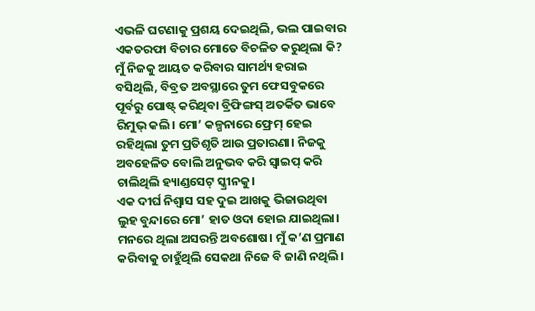ଏଭଳି ଘଟଣାକୁ ପ୍ରଶୟ ଦେଇଥିଲି, ଭଲ ପାଇବାର ଏକତରଫା ବିଚାର ମୋତେ ବିଚଳିତ କରୁଥିଲା କି? ମୁଁ ନିଜକୁ ଆୟତ କରିବାର ସାମର୍ଥ୍ୟ ହରାଇ ବସିଥିଲି, ବିବ୍ରତ ଅବସ୍ଥାରେ ତୁମ ଫେସବୁକରେ ପୂର୍ବରୁ ପୋଷ୍ଟ୍ କରିଥିବା ବ୍ରିଫିଙ୍ଗସ୍ ଅତର୍କିତ ଭାବେ ରିମୁଭ୍ କଲି। ମୋ’ କଳ୍ପନାରେ ଫ୍ରେମ୍ ହେଇ ରହିଥିଲା ତୁମ ପ୍ରତିଶୃତି ଆଉ ପ୍ରତାରଣା। ନିଜକୁ ଅବହେଳିତ ବୋଲି ଅନୁଭବ କରି ସ୍ୱାଇପ୍ କରି ଚାଲିଥିଲି ହ୍ୟାଣ୍ଡସେଟ୍ ସ୍କ୍ରୀନକୁ।
ଏକ ଦୀର୍ଘ ନିଶ୍ୱାସ ସହ ଦୁଇ ଆଖକୁ ଭିଜାଉଥିବା ଲୁହ ବୁନ୍ଦାରେ ମୋ’ ହାତ ଓଦା ହୋଇ ଯାଇଥିଲା। ମନରେ ଥିଲା ଅସରନ୍ତି ଅବଶୋଷ। ମୁଁ କ’ଣ ପ୍ରମାଣ କରିବାକୁ ଚାହୁଁଥିଲି ସେକଥା ନିଜେ ବି ଜାଣି ନଥିଲି।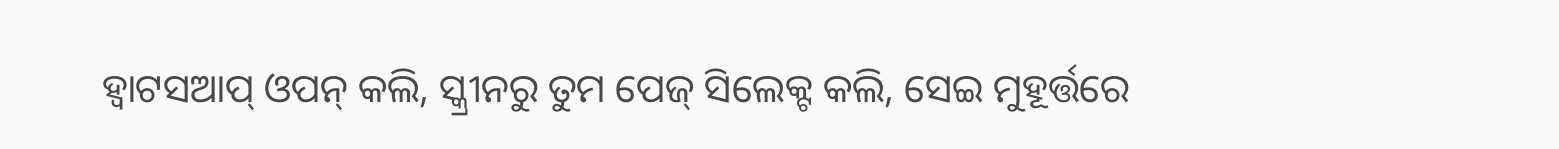ହ୍ୱାଟସଆପ୍ ଓପନ୍ କଲି, ସ୍କ୍ରୀନରୁ ତୁମ ପେଜ୍ ସିଲେକ୍ଟ କଲି, ସେଇ ମୁହୂର୍ତ୍ତରେ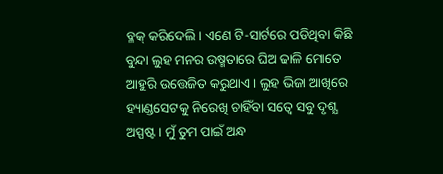ବ୍ଳକ୍ କରିଦେଲି। ଏଣେ ଟି-ସାର୍ଟରେ ପଡିଥିବା କିଛି ବୁନ୍ଦା ଲୁହ ମନର ଉଷ୍ମତାରେ ଘିଅ ଢାଳି ମୋତେ ଆହୁରି ଉତ୍ତେଜିତ କରୁଥାଏ। ଲୁହ ଭିଜା ଆଖିରେ ହ୍ୟାଣ୍ଡସେଟକୁ ନିରେଖି ଚାହିଁବା ସତ୍ୱେ ସବୁ ଦୃଶ୍ଯ ଅସ୍ପଷ୍ଟ। ମୁଁ ତୁମ ପାଇଁ ଅନ୍ଧ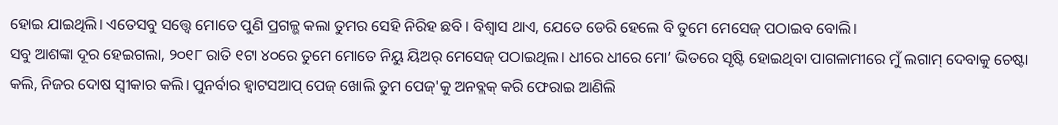ହୋଇ ଯାଇଥିଲି। ଏତେସବୁ ସତ୍ତ୍ୱେ ମୋତେ ପୁଣି ପ୍ରଗଳ୍ଭ କଲା ତୁମର ସେହି ନିରିହ ଛବି। ବିଶ୍ୱାସ ଥାଏ, ଯେତେ ଡେରି ହେଲେ ବି ତୁମେ ମେସେଜ୍ ପଠାଇବ ବୋଲି।
ସବୁ ଆଶଙ୍କା ଦୂର ହେଇଗଲା, ୨୦୧୮ ରାତି ୧ଟା ୪୦ରେ ତୁମେ ମୋତେ ନିୟୁ ୟିଅର୍ ମେସେଜ୍ ପଠାଇଥିଲ। ଧୀରେ ଧୀରେ ମୋ’ ଭିତରେ ସୃଷ୍ଟି ହୋଇଥିବା ପାଗଳାମୀରେ ମୁଁ ଲଗାମ୍ ଦେବାକୁ ଚେଷ୍ଟା କଲି, ନିଜର ଦୋଷ ସ୍ୱୀକାର କଲି। ପୁନର୍ବାର ହ୍ୱାଟସଆପ୍ ପେଜ୍ ଖୋଲି ତୁମ ପେଜ୍'କୁ ଅନବ୍ଲକ୍ କରି ଫେରାଇ ଆଣିଲି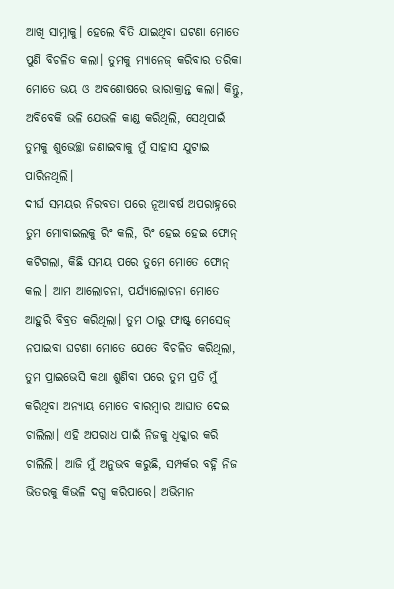ଆଖି ସାମ୍ନାକୁ। ହେଲେ ବିତି ଯାଇଥିବା ଘଟଣା ମୋତେ ପୁଣି ବିଚଳିତ କଲା। ତୁମକୁ ମ୍ୟାନେଜ୍ କରିବାର ତରିକା ମୋତେ ଭୟ ଓ ଅବଶୋଷରେ ଭାରାକ୍ରାନ୍ତ କଲା। କିନ୍ତୁ, ଅବିବେକି ଭଳି ଯେଭଳି କାଣ୍ଡ କରିଥିଲି, ସେଥିପାଇଁ ତୁମକୁ ଶୁଭେଚ୍ଛା ଜଣାଇବାକୁ ମୁଁ ସାହାସ ଯୁଟାଇ ପାରିନଥିଲି।
ଦୀର୍ଘ ସମୟର ନିରବତା ପରେ ନୂଆବର୍ଷ ଅପରାହ୍ନରେ ତୁମ ମୋବାଇଲକୁ ରିଂ କଲି, ରିଂ ହେଇ ହେଇ ଫୋନ୍ କଟିଗଲା, କିଛି ସମୟ ପରେ ତୁମେ ମୋତେ ଫୋନ୍ କଲ। ଆମ ଆଲୋଚନା, ପର୍ଯ୍ୟାଲୋଚନା ମୋତେ ଆହୁରି ବିବ୍ରତ କରିଥିଲା। ତୁମ ଠାରୁ ଫାଷ୍ଟ୍ ମେସେଜ୍ ନପାଇବା ଘଟଣା ମୋତେ ଯେତେ ବିଚଳିତ କରିଥିଲା, ତୁମ ପ୍ରାଇଭେସି କଥା ଶୁଣିବା ପରେ ତୁମ ପ୍ରତି ମୁଁ କରିଥିବା ଅନ୍ୟାୟ ମୋତେ ବାରମ୍ବାର ଆଘାତ ଦେଇ ଚାଲିଲା। ଏହି ଅପରାଧ ପାଇଁ ନିଜକୁ ଧିକ୍କାର କରି ଚାଲିଲି। ଆଜି ମୁଁ ଅନୁଭବ କରୁଛି, ସମ୍ପର୍କର ବହ୍ନି ନିଜ ଭିତରକୁ କିଭଳି ଦଗ୍ଧ କରିପାରେ। ଅଭିମାନ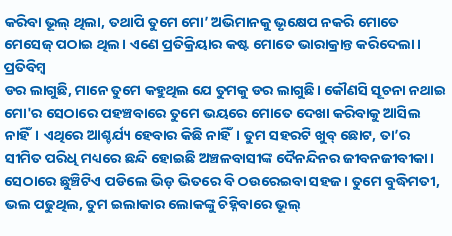କରିବା ଭୂଲ୍ ଥିଲା, ତଥାପି ତୁମେ ମୋ’ ଅଭିମାନକୁ ଭୃକ୍ଷେପ ନକରି ମୋତେ ମେସେଜ୍ ପଠାଇ ଥିଲ। ଏଣେ ପ୍ରତିକ୍ରିୟାର କଷ୍ଟ ମୋତେ ଭାରାକ୍ରାନ୍ତ କରିଦେଲା।
ପ୍ରତିବିମ୍ବ
ଡର ଲାଗୁଛି, ମାନେ ତୁମେ କହୁଥିଲ ଯେ ତୁମକୁ ଡର ଲାଗୁଛି। କୌଣସି ସୂଚନା ନଥାଇ ମୋ'ର ସେଠାରେ ପହଞ୍ଚବାରେ ତୁମେ ଭୟରେ ମୋତେ ଦେଖା କରିବାକୁ ଆସିଲ ନାହିଁ। ଏଥିରେ ଆଶ୍ଚର୍ଯ୍ୟ ହେବାର କିଛି ନାହିଁ। ତୁମ ସହରଟି ଖୁବ୍ ଛୋଟ, ତା’ର ସୀମିତ ପରିଧି ମଧ୍ୟରେ ଛନ୍ଦି ହୋଇଛି ଅଞ୍ଚଳବାସୀଙ୍କ ଦୈନନ୍ଦିନର ଜୀବନଜୀବୀକା। ସେଠାରେ ଛୁଞ୍ଚିଟିଏ ପଡିଲେ ଭିଡ଼ ଭିତରେ ବି ଠଉରେଇବା ସହଜ। ତୁମେ ବୁଦ୍ଧିମତୀ, ଭଲ ପଢୁଥିଲ, ତୁମ ଇଲାକାର ଲୋକଙ୍କୁ ଚିହ୍ନିବାରେ ଭୂଲ୍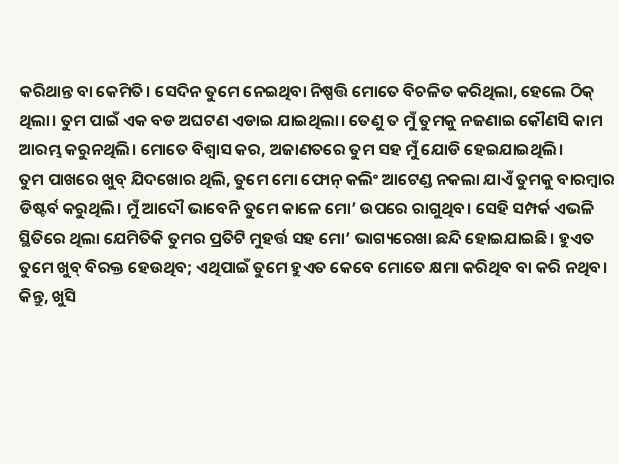କରିଥାନ୍ତ ବା କେମିତି। ସେଦିନ ତୁମେ ନେଇଥିବା ନିଷ୍ପତ୍ତି ମୋତେ ବିଚଳିତ କରିଥିଲା, ହେଲେ ଠିକ୍ ଥିଲା। ତୁମ ପାଇଁ ଏକ ବଡ ଅଘଟଣ ଏଡାଇ ଯାଇଥିଲା। ତେଣୁ ତ ମୁଁ ତୁମକୁ ନଜଣାଇ କୌଣସି କାମ ଆରମ୍ଭ କରୁନଥିଲି। ମୋତେ ବିଶ୍ୱାସ କର, ଅଜାଣତରେ ତୁମ ସହ ମୁଁ ଯୋଡି ହେଇଯାଇଥିଲି।
ତୁମ ପାଖରେ ଖୁବ୍ ଯିଦଖୋର ଥିଲି, ତୁମେ ମୋ ଫୋନ୍ କଲିଂ ଆଟେଣ୍ଡ ନକଲା ଯାଏଁ ତୁମକୁ ବାରମ୍ବାର ଡିଷ୍ଟର୍ବ କରୁଥିଲି। ମୁଁ ଆଦୌ ଭାବେନି ତୁମେ କାଳେ ମୋ’ ଉପରେ ରାଗୁଥିବ। ସେହି ସମ୍ପର୍କ ଏଭଳି ସ୍ଥିତିରେ ଥିଲା ଯେମିତିକି ତୁମର ପ୍ରତିଟି ମୁହର୍ତ୍ତ ସହ ମୋ’ ଭାଗ୍ୟରେଖା ଛନ୍ଦି ହୋଇଯାଇଛି। ହୁଏତ ତୁମେ ଖୁବ୍ ବିରକ୍ତ ହେଉଥିବ; ଏଥିପାଇଁ ତୁମେ ହୁଏତ କେବେ ମୋତେ କ୍ଷମା କରିଥିବ ବା କରି ନଥିବ। କିନ୍ତୁ, ଖୁସି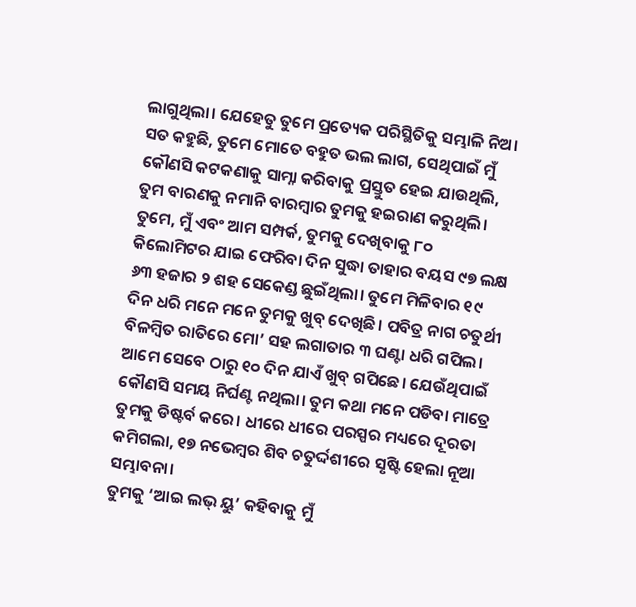ଲାଗୁଥିଲା। ଯେହେତୁ ତୁମେ ପ୍ରତ୍ୟେକ ପରିସ୍ଥିତିକୁ ସମ୍ଭାଳି ନିଅ। ସତ କହୁଛି, ତୁମେ ମୋତେ ବହୁତ ଭଲ ଲାଗ, ସେଥିପାଇଁ ମୁଁ କୌଣସି କଟକଣାକୁ ସାମ୍ନା କରିବାକୁ ପ୍ରସ୍ତୁତ ହେଇ ଯାଉଥିଲି, ତୁମ ବାରଣକୁ ନମାନି ବାରମ୍ବାର ତୁମକୁ ହଇରାଣ କରୁଥିଲି।
ତୁମେ, ମୁଁ ଏବଂ ଆମ ସମ୍ପର୍କ, ତୁମକୁ ଦେଖିବାକୁ ୮୦ କିଲୋମିଟର ଯାଇ ଫେରିବା ଦିନ ସୁଦ୍ଧା ତାହାର ବୟସ ୯୭ ଲକ୍ଷ ୬୩ ହଜାର ୨ ଶହ ସେକେଣ୍ଡ ଛୁଇଁଥିଲା। ତୁମେ ମିଳିବାର ୧୯ ଦିନ ଧରି ମନେ ମନେ ତୁମକୁ ଖୁବ୍ ଦେଖିଛି। ପବିତ୍ର ନାଗ ଚତୁର୍ଥୀ ବିଳମ୍ବିତ ରାତିରେ ମୋ’ ସହ ଲଗାତାର ୩ ଘଣ୍ଟା ଧରି ଗପିଲ। ଆମେ ସେବେ ଠାରୁ ୧୦ ଦିନ ଯାଏଁ ଖୁବ୍ ଗପିଛେ। ଯେଉଁଥିପାଇଁ କୌଣସି ସମୟ ନିର୍ଘଣ୍ଟ ନଥିଲା। ତୁମ କଥା ମନେ ପଡିବା ମାତ୍ରେ ତୁମକୁ ଡିଷ୍ଟର୍ବ କରେ। ଧୀରେ ଧୀରେ ପରସ୍ପର ମଧ୍ୟରେ ଦୂରତା କମିଗଲା, ୧୭ ନଭେମ୍ବର ଶିବ ଚତୁର୍ଦ୍ଦଶୀରେ ସୃଷ୍ଟି ହେଲା ନୂଆ ସମ୍ଭାବନା।
ତୁମକୁ ‘ଆଇ ଲଭ୍ ୟୁ’ କହିବାକୁ ମୁଁ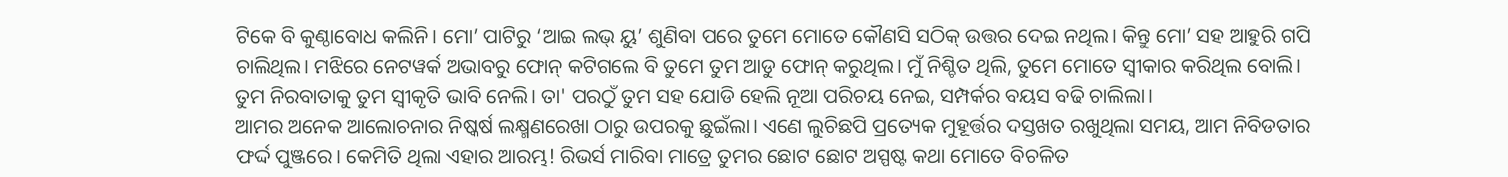ଟିକେ ବି କୁଣ୍ଠାବୋଧ କଲିନି। ମୋ’ ପାଟିରୁ ‘ଆଇ ଲଭ୍ ୟୁ’ ଶୁଣିବା ପରେ ତୁମେ ମୋତେ କୌଣସି ସଠିକ୍ ଉତ୍ତର ଦେଇ ନଥିଲ। କିନ୍ତୁ ମୋ’ ସହ ଆହୁରି ଗପି ଚାଲିଥିଲ। ମଝିରେ ନେଟୱର୍କ ଅଭାବରୁ ଫୋନ୍ କଟିଗଲେ ବି ତୁମେ ତୁମ ଆଡୁ ଫୋନ୍ କରୁଥିଲ। ମୁଁ ନିଶ୍ଚିତ ଥିଲି, ତୁମେ ମୋତେ ସ୍ୱୀକାର କରିଥିଲ ବୋଲି। ତୁମ ନିରବାତାକୁ ତୁମ ସ୍ୱୀକୃତି ଭାବି ନେଲି। ତା' ପରଠୁଁ ତୁମ ସହ ଯୋଡି ହେଲି ନୂଆ ପରିଚୟ ନେଇ, ସମ୍ପର୍କର ବୟସ ବଢି ଚାଲିଲା।
ଆମର ଅନେକ ଆଲୋଚନାର ନିଷ୍କର୍ଷ ଲକ୍ଷ୍ମଣରେଖା ଠାରୁ ଉପରକୁ ଛୁଇଁଲା। ଏଣେ ଲୁଚିଛପି ପ୍ରତ୍ୟେକ ମୁହୂର୍ତ୍ତର ଦସ୍ତଖତ ରଖୁଥିଲା ସମୟ, ଆମ ନିବିଡତାର ଫର୍ଦ୍ଦ ପୁଞ୍ଜରେ। କେମିତି ଥିଲା ଏହାର ଆରମ୍ଭ! ରିଭର୍ସ ମାରିବା ମାତ୍ରେ ତୁମର ଛୋଟ ଛୋଟ ଅସ୍ପଷ୍ଟ କଥା ମୋତେ ବିଚଳିତ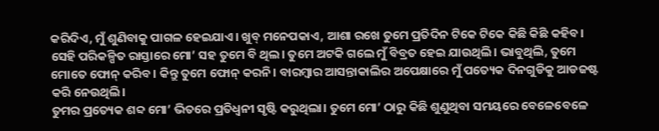କରିଦିଏ, ମୁଁ ଶୁଣିବାକୁ ପାଗଳ ହେଇଯାଏ। ଖୁବ୍ ମନେପକାଏ, ଆଶା ରଖେ ତୁମେ ପ୍ରତିଦିନ ଟିକେ ଟିକେ କିଛି କିଛି କହିବ। ସେହି ପରିକଳ୍ପିତ ରାସ୍ତାରେ ମୋ’ ସହ ତୁମେ ବି ଥିଲ। ତୁମେ ଅଟକି ଗଲେ ମୁଁ ବିବ୍ରତ ହେଇ ଯାଉଥିଲି। ଭାବୁଥିଲି, ତୁମେ ମୋତେ ଫୋନ୍ କରିବ। କିନ୍ତୁ ତୁମେ ଫୋନ୍ କରନି। ବାରମ୍ବାର ଆସନ୍ତାକାଲିର ଅପେକ୍ଷାରେ ମୁଁ ପତ୍ୟେକ ଦିନଗୁଡିକୁ ଆଡଜଷ୍ଟ କରି ନେଉଥିଲି।
ତୁମର ପ୍ରତ୍ୟେକ ଶବ୍ଦ ମୋ’ ଭିତରେ ପ୍ରତିଧ୍ୱନୀ ସୃଷ୍ଟି କରୁଥିଲା। ତୁମେ ମୋ’ ଠାରୁ କିଛି ଶୁଣୁଥିବା ସମୟରେ ବେଳେବେଳେ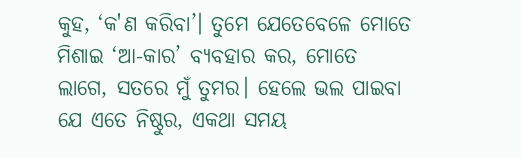କୁହ, ‘କ'ଣ କରିବା’। ତୁମେ ଯେତେବେଳେ ମୋତେ ମିଶାଇ ‘ଆ-କାର’ ବ୍ୟବହାର କର, ମୋତେ ଲାଗେ, ସତରେ ମୁଁ ତୁମର। ହେଲେ ଭଲ ପାଇବା ଯେ ଏତେ ନିଷ୍ଠୁର, ଏକଥା ସମୟ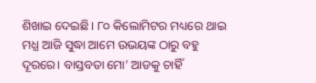ଶିଖାଇ ଦେଇଛି। ୮୦ କିଲୋମିଟର ମଧ୍ୟରେ ଥାଇ ମଧ୍ଯ ଆଜି ସୁଦ୍ଧା ଆମେ ଉଭୟଙ୍କ ଠାରୁ ବହୁ ଦୂରରେ। ବାସ୍ତବତା ମୋ’ ଆଡକୁ ଚାହିଁ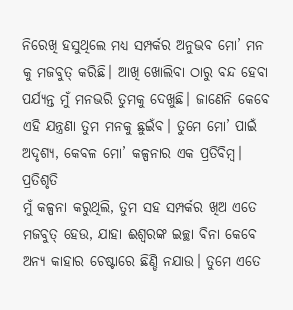ନିରେଖି ହସୁଥିଲେ ମଧ୍ୟ ସମ୍ପର୍କର ଅନୁଭବ ମୋ’ ମନ କୁ ମଜବୁତ୍ କରିଛି। ଆଖି ଖୋଲିବା ଠାରୁ ବନ୍ଦ ହେବା ପର୍ଯ୍ୟନ୍ତ ମୁଁ ମନଭରି ତୁମକୁ ଦେଖୁଛି। ଜାଣେନି କେବେ ଏହି ଯନ୍ତ୍ରଣା ତୁମ ମନକୁ ଛୁଇଁବ। ତୁମେ ମୋ’ ପାଇଁ ଅଦୃଶ୍ୟ, କେବଳ ମୋ’ କଳ୍ପନାର ଏକ ପ୍ରତିବିମ୍ବ।
ପ୍ରତିଶୃତି
ମୁଁ କଳ୍ପନା କରୁଥିଲି, ତୁମ ସହ ସମ୍ପର୍କର ଖିଅ ଏତେ ମଜବୁତ୍ ହେଉ, ଯାହା ଈଶ୍ୱରଙ୍କ ଇଚ୍ଛା ବିନା କେବେ ଅନ୍ୟ କାହାର ଚେଷ୍ଟାରେ ଛିଣ୍ଡି ନଯାଉ। ତୁମେ ଏତେ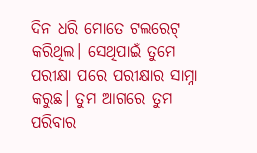ଦିନ ଧରି ମୋତେ ଟଲରେଟ୍ କରିଥିଲ। ସେଥିପାଇଁ ତୁମେ ପରୀକ୍ଷା ପରେ ପରୀକ୍ଷାର ସାମ୍ନା କରୁଛ। ତୁମ ଆଗରେ ତୁମ ପରିବାର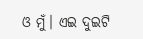ଓ ମୁଁ। ଏଇ ଦୁଇଟି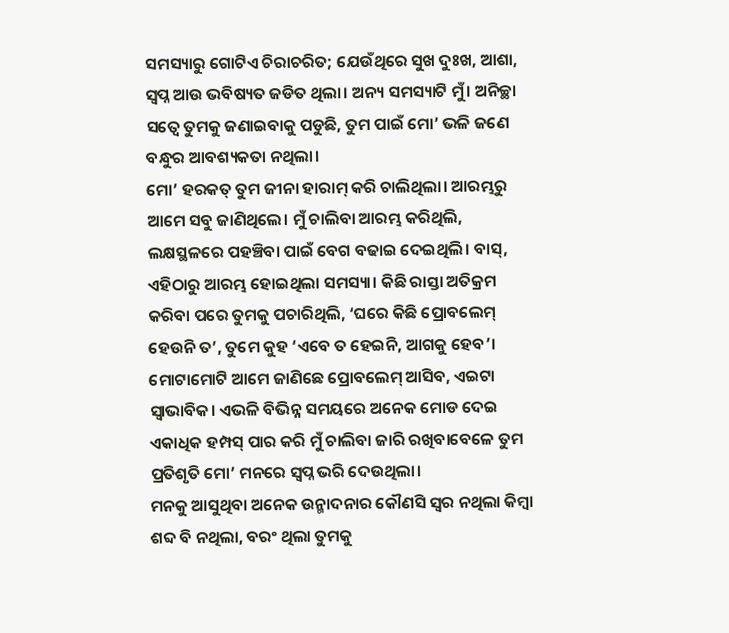ସମସ୍ୟାରୁ ଗୋଟିଏ ଚିରାଚରିତ; ଯେଉଁଥିରେ ସୁଖ ଦୁଃଖ, ଆଶା, ସ୍ୱପ୍ନ ଆଉ ଭବିଷ୍ୟତ ଜଡିତ ଥିଲା। ଅନ୍ୟ ସମସ୍ୟାଟି ମୁଁ। ଅନିଚ୍ଛା ସତ୍ୱେ ତୁମକୁ ଜଣାଇବାକୁ ପଡୁଛି, ତୁମ ପାଇଁ ମୋ’ ଭଳି ଜଣେ ବନ୍ଧୁର ଆବଶ୍ୟକତା ନଥିଲା।
ମୋ’ ହରକତ୍ ତୁମ ଜୀନା ହାରାମ୍ କରି ଚାଲିଥିଲା। ଆରମ୍ଭରୁ ଆମେ ସବୁ ଜାଣିଥିଲେ। ମୁଁ ଚାଲିବା ଆରମ୍ଭ କରିଥିଲି, ଲକ୍ଷସ୍ଥଳରେ ପହଞ୍ଚିବା ପାଇଁ ବେଗ ବଢାଇ ଦେଇଥିଲି। ବାସ୍, ଏହିଠାରୁ ଆରମ୍ଭ ହୋଇଥିଲା ସମସ୍ୟା। କିଛି ରାସ୍ତା ଅତିକ୍ରମ କରିବା ପରେ ତୁମକୁ ପଚାରିଥିଲି, ‘ଘରେ କିଛି ପ୍ରୋବଲେମ୍ ହେଉନି ତ’, ତୁମେ କୁହ ‘ଏବେ ତ ହେଇନି, ଆଗକୁ ହେବ’। ମୋଟାମୋଟି ଆମେ ଜାଣିଛେ ପ୍ରୋବଲେମ୍ ଆସିବ, ଏଇଟା ସ୍ୱାଭାବିକ। ଏଭଳି ବିଭିନ୍ନ ସମୟରେ ଅନେକ ମୋଡ ଦେଇ ଏକାଧିକ ହମ୍ପସ୍ ପାର କରି ମୁଁ ଚାଲିବା ଜାରି ରଖିବାବେଳେ ତୁମ ପ୍ରତିଶୃତି ମୋ’ ମନରେ ସ୍ୱପ୍ନ ଭରି ଦେଉଥିଲା।
ମନକୁ ଆସୁଥିବା ଅନେକ ଉନ୍ମାଦନାର କୌଣସି ସ୍ୱର ନଥିଲା କିମ୍ବା ଶବ୍ଦ ବି ନଥିଲା, ବରଂ ଥିଲା ତୁମକୁ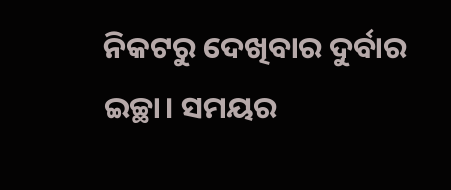ନିକଟରୁ ଦେଖିବାର ଦୁର୍ବାର ଇଚ୍ଛା। ସମୟର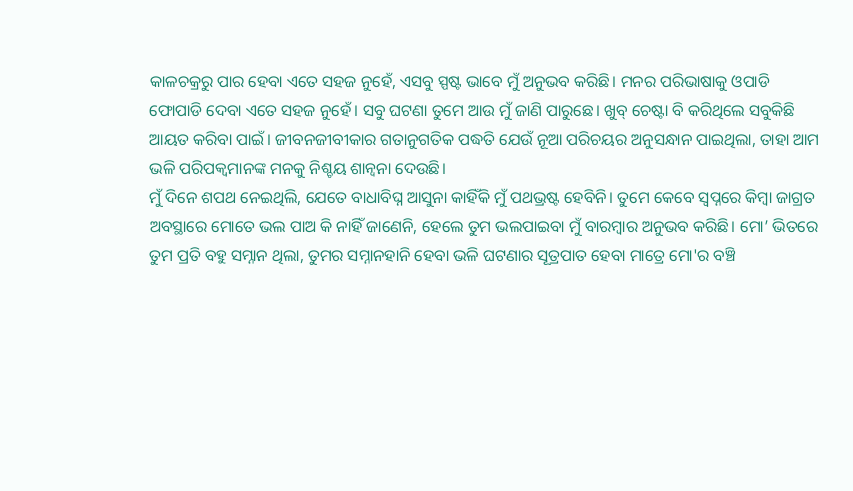କାଳଚକ୍ରରୁ ପାର ହେବା ଏତେ ସହଜ ନୁହେଁ, ଏସବୁ ସ୍ପଷ୍ଟ ଭାବେ ମୁଁ ଅନୁଭବ କରିଛି। ମନର ପରିଭାଷାକୁ ଓପାଡି ଫୋପାଡି ଦେବା ଏତେ ସହଜ ନୁହେଁ। ସବୁ ଘଟଣା ତୁମେ ଆଉ ମୁଁ ଜାଣି ପାରୁଛେ। ଖୁବ୍ ଚେଷ୍ଟା ବି କରିଥିଲେ ସବୁକିଛି ଆୟତ କରିବା ପାଇଁ। ଜୀବନଜୀବୀକାର ଗତାନୁଗତିକ ପଦ୍ଧତି ଯେଉଁ ନୂଆ ପରିଚୟର ଅନୁସନ୍ଧାନ ପାଇଥିଲା, ତାହା ଆମ ଭଳି ପରିପକ୍ୱମାନଙ୍କ ମନକୁ ନିଶ୍ଚୟ ଶାନ୍ୱନା ଦେଉଛି।
ମୁଁ ଦିନେ ଶପଥ ନେଇଥିଲି, ଯେତେ ବାଧାବିଘ୍ନ ଆସୁନା କାହିଁକି ମୁଁ ପଥଭ୍ରଷ୍ଟ ହେବିନି। ତୁମେ କେବେ ସ୍ୱପ୍ନରେ କିମ୍ବା ଜାଗ୍ରତ ଅବସ୍ଥାରେ ମୋତେ ଭଲ ପାଅ କି ନାହିଁ ଜାଣେନି, ହେଲେ ତୁମ ଭଲପାଇବା ମୁଁ ବାରମ୍ବାର ଅନୁଭବ କରିଛି। ମୋ’ ଭିତରେ ତୁମ ପ୍ରତି ବହୁ ସମ୍ନାନ ଥିଲା, ତୁମର ସମ୍ନାନହାନି ହେବା ଭଳି ଘଟଣାର ସୂତ୍ରପାତ ହେବା ମାତ୍ରେ ମୋ'ର ବଞ୍ଚି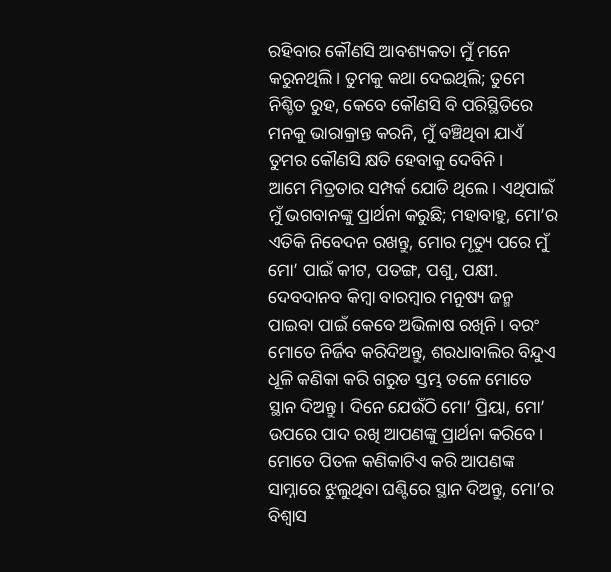ରହିବାର କୌଣସି ଆବଶ୍ୟକତା ମୁଁ ମନେ କରୁନଥିଲି। ତୁମକୁ କଥା ଦେଇଥିଲି; ତୁମେ ନିଶ୍ଚିତ ରୁହ, କେବେ କୌଣସି ବି ପରିସ୍ଥିତିରେ ମନକୁ ଭାରାକ୍ରାନ୍ତ କରନି, ମୁଁ ବଞ୍ଚିଥିବା ଯାଏଁ ତୁମର କୌଣସି କ୍ଷତି ହେବାକୁ ଦେବିନି।
ଆମେ ମିତ୍ରତାର ସମ୍ପର୍କ ଯୋଡି ଥିଲେ। ଏଥିପାଇଁ ମୁଁ ଭଗବାନଙ୍କୁ ପ୍ରାର୍ଥନା କରୁଛି; ମହାବାହୁ, ମୋ’ର ଏତିକି ନିବେଦନ ରଖନ୍ତୁ, ମୋର ମୃତ୍ୟୁ ପରେ ମୁଁ ମୋ’ ପାଇଁ କୀଟ, ପତଙ୍ଗ, ପଶୁ, ପକ୍ଷୀ. ଦେବଦାନବ କିମ୍ବା ବାରମ୍ବାର ମନୁଷ୍ୟ ଜନ୍ମ ପାଇବା ପାଇଁ କେବେ ଅଭିଳାଷ ରଖିନି। ବରଂ ମୋତେ ନିର୍ଜିବ କରିଦିଅନ୍ତୁ, ଶରଧାବାଲିର ବିନ୍ଦୁଏ ଧୂଳି କଣିକା କରି ଗରୁଡ ସ୍ତମ୍ଭ ତଳେ ମୋତେ ସ୍ଥାନ ଦିଅନ୍ତୁ। ଦିନେ ଯେଉଁଠି ମୋ’ ପ୍ରିୟା, ମୋ’ ଉପରେ ପାଦ ରଖି ଆପଣଙ୍କୁ ପ୍ରାର୍ଥନା କରିବେ। ମୋତେ ପିତଳ କଣିକାଟିଏ କରି ଆପଣଙ୍କ ସାମ୍ନାରେ ଝୁଲୁଥିବା ଘଣ୍ଟିରେ ସ୍ଥାନ ଦିଅନ୍ତୁ, ମୋ’ର ବିଶ୍ୱାସ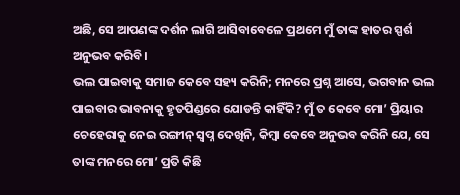ଅଛି, ସେ ଆପଣଙ୍କ ଦର୍ଶନ ଲାଗି ଆସିବାବେଳେ ପ୍ରଥମେ ମୁଁ ତାଙ୍କ ହାତର ସ୍ପର୍ଶ ଅନୁଭବ କରିବି।
ଭଲ ପାଇବାକୁ ସମାଜ କେବେ ସହ୍ୟ କରିନି; ମନରେ ପ୍ରଶ୍ନ ଆସେ, ଭଗବାନ ଭଲ ପାଇବାର ଭାବନାକୁ ହୃତପିଣ୍ଡରେ ଯୋଡନ୍ତି କାହିଁକି? ମୁଁ ତ କେବେ ମୋ’ ପ୍ରିୟାର ଚେହେରାକୁ ନେଇ ରଙ୍ଗୀନ୍ ସ୍ୱପ୍ନ ଦେଖିନି, କିମ୍ବା କେବେ ଅନୁଭବ କରିନି ଯେ, ସେ ତାଙ୍କ ମନରେ ମୋ’ ପ୍ରତି କିଛି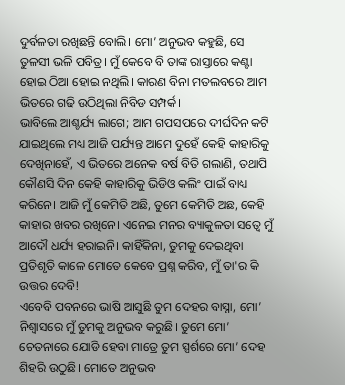ଦୁର୍ବଳତା ରଖିଛନ୍ତି ବୋଲି। ମୋ’ ଅନୁଭବ କହୁଛି, ସେ ତୁଳସୀ ଭଳି ପବିତ୍ର। ମୁଁ କେବେ ବି ତାଙ୍କ ରାସ୍ତାରେ କଣ୍ଟା ହୋଇ ଠିଆ ହୋଇ ନଥିଲି। କାରଣ ବିନା ମତଲବରେ ଆମ ଭିତରେ ଗଢି ଉଠିଥିଲା ନିବିଡ ସମ୍ପର୍କ।
ଭାବିଲେ ଆଶ୍ଚର୍ଯ୍ୟ ଲାଗେ; ଆମ ଗପସପରେ ଦୀର୍ଘଦିନ କଟି ଯାଇଥିଲେ ମଧ୍ୟ ଆଜି ପର୍ଯ୍ୟନ୍ତ ଆମେ ଦୁହେଁ କେହି କାହାରିକୁ ଦେଖିନାହେଁ, ଏ ଭିତରେ ଅନେକ ବର୍ଷ ବିତି ଗଲାଣି, ତଥାପି କୌଣସି ଦିନ କେହି କାହାରିକୁ ଭିଡିଓ କଲିଂ ପାଇଁ ବାଧ୍ୟ କରିନେ। ଆଜି ମୁଁ କେମିତି ଅଛି, ତୁମେ କେମିତି ଅଛ, କେହି କାହାର ଖବର ରଖିନେ। ଏନେଇ ମନର ବ୍ୟାକୁଳତା ସତ୍ୱେ ମୁଁ ଆଦୌ ଧର୍ଯ୍ୟ ହରାଇନି। କାହିଁକିନା, ତୁମକୁ ଦେଇଥିବା ପ୍ରତିଶୃତି କାଳେ ମୋତେ କେବେ ପ୍ରଶ୍ନ କରିବ, ମୁଁ ତା'ର କି ଉତ୍ତର ଦେବି!
ଏବେବି ପବନରେ ଭାଷି ଆସୁଛି ତୁମ ଦେହର ବାସ୍ନା, ମୋ’ ନିଶ୍ୱାସରେ ମୁଁ ତୁମକୁ ଅନୁଭବ କରୁଛି। ତୁମେ ମୋ’ ଚେତନାରେ ଯୋଡି ହେବା ମାତ୍ରେ ତୁମ ସ୍ପର୍ଶରେ ମୋ’ ଦେହ ଶିହରି ଉଠୁଛି। ମୋତେ ଅନୁଭବ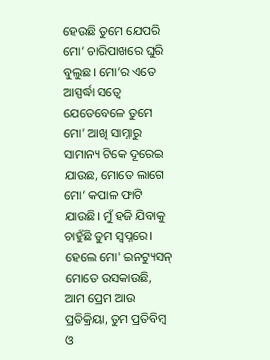ହେଉଛି ତୁମେ ଯେପରି ମୋ’ ଚାରିପାଖରେ ଘୁରି ବୁଲୁଛ। ମୋ’ର ଏତେ ଆସ୍ପର୍ଦ୍ଧା ସତ୍ୱେ ଯେତେବେଳେ ତୁମେ ମୋ’ ଆଖି ସାମ୍ନାରୁ ସାମାନ୍ୟ ଟିକେ ଦୂରେଇ ଯାଉଛ, ମୋତେ ଲାଗେ ମୋ’ କପାଳ ଫାଟି ଯାଉଛି। ମୁଁ ହଜି ଯିବାକୁ ଚାହୁଁଛି ତୁମ ସ୍ୱପ୍ନରେ। ହେଲେ ମୋ' ଇନଟ୍ୟୁସନ୍ ମୋତେ ଉସକାଉଛି, ଆମ ପ୍ରେମ ଆଉ ପ୍ରତିକ୍ରିୟା, ତୁମ ପ୍ରତିବିମ୍ବ ଓ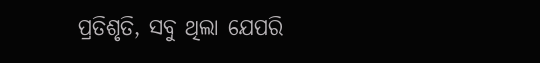ପ୍ରତିଶୃତି, ସବୁ ଥିଲା ଯେପରି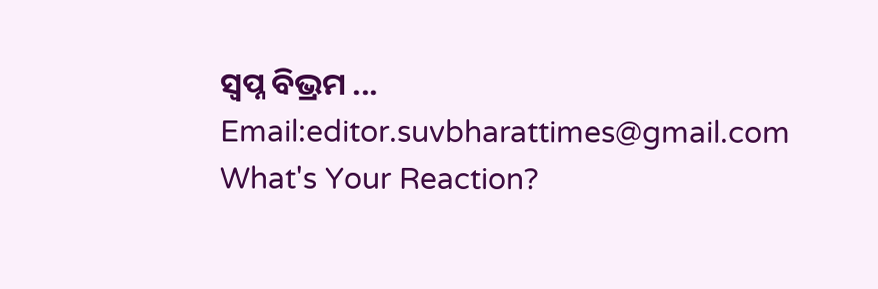ସ୍ଵପ୍ନ ବିଭ୍ରମ ...
Email:editor.suvbharattimes@gmail.com
What's Your Reaction?